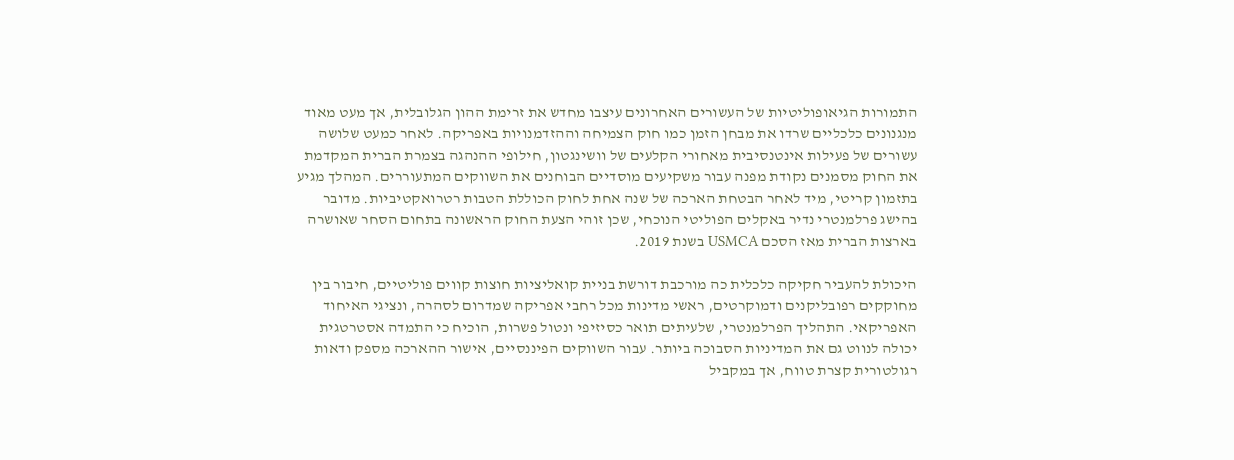התמורות הגיאופוליטיות של העשורים האחרונים עיצבו מחדש את זרימת ההון הגלובלית, אך מעט מאוד מנגנונים כלכליים שרדו את מבחן הזמן כמו חוק הצמיחה וההזדמנויות באפריקה. לאחר כמעט שלושה עשורים של פעילות אינטנסיבית מאחורי הקלעים של וושינגטון, חילופי ההנהגה בצמרת הברית המקדמת את החוק מסמנים נקודת מפנה עבור משקיעים מוסדיים הבוחנים את השווקים המתעוררים. המהלך מגיע בתזמון קריטי, מיד לאחר הבטחת הארכה של שנה אחת לחוק הכוללת הטבות רטרואקטיביות. מדובר בהישג פרלמנטרי נדיר באקלים הפוליטי הנוכחי, שכן זוהי הצעת החוק הראשונה בתחום הסחר שאושרה בארצות הברית מאז הסכם USMCA בשנת 2019.

היכולת להעביר חקיקה כלכלית כה מורכבת דורשת בניית קואליציות חוצות קווים פוליטיים, חיבור בין מחוקקים רפובליקנים ודמוקרטים, ראשי מדינות מכל רחבי אפריקה שמדרום לסהרה, ונציגי האיחוד האפריקאי. התהליך הפרלמנטרי, שלעיתים תואר כסיזיפי ונטול פשרות, הוכיח כי התמדה אסטרטגית יכולה לנווט גם את המדיניות הסבוכה ביותר. עבור השווקים הפיננסיים, אישור ההארכה מספק ודאות רגולטורית קצרת טווח, אך במקביל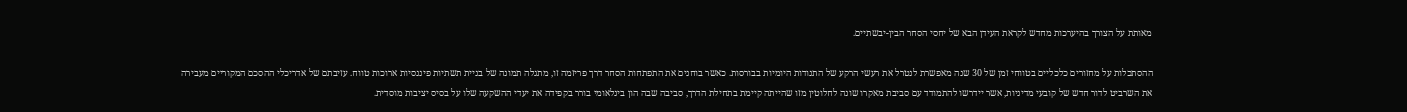מאותת על הצורך בהיערכות מחדש לקראת העידן הבא של יחסי הסחר הבין-יבשתיים.

ההסתכלות על מחזורים כלכליים בטווחי זמן של 30 שנה מאפשרת לנטרל את רעשי הרקע של התנודות היומיות בבורסות. כאשר בוחנים את התפתחות הסחר דרך פריזמה זו, מתגלה תמונה של בניית תשתיות פיננסיות ארוכות טווח. עזיבתם של אדריכלי ההסכם המקוריים מעבירה את השרביט לדור חדש של קובעי מדיניות, אשר יידרשו להתמודד עם סביבת מאקרו שונה לחלוטין מזו שהייתה קיימת בתחילת הדרך, סביבה שבה הון בינלאומי בורר בקפידה את יעדי ההשקעה שלו על בסיס יציבות מוסדית.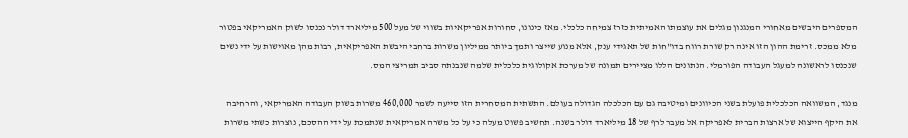המספרים היבשים מאחורי המנגנון מגלים את עוצמתו האמיתית כזרז צמיחה כלכלי. מאז כינונו, סחורות אפריקאיות בשווי של מעל 500 מיליארד דולר נכנסו לשוק האמריקאי בפטור מלא ממכס. זרימת ההון הזו אינה רק שורת רווח בדו"חות של תאגידי ענק, אלא מנוע שייצר ותמך ביותר ממיליון משרות ברחבי היבשת האפריקאית, רבות מהן מאוישות על ידי נשים שנכנסו לראשונה למעגל העבודה הפורמלי. הנתונים הללו מציירים תמונה של מערכת אקולוגית כלכלית שלמה שנבנתה סביב תמריצי המס.

מנגד, המשוואה הכלכלית פועלת בשני הכיוונים ומיטיבה גם עם הכלכלה הגדולה בעולם. התשתית המסחרית הזו סייעה לשמר 460,000 משרות בשוק העבודה האמריקאי, והרחיבה את היקף הייצוא של ארצות הברית לאפריקה אל מעבר לרף של 18 מיליארד דולר בשנה. תחשיב פשוט מעלה כי על כל משרה אמריקאית שנתמכת על ידי ההסכם, נוצרות כשתי משרות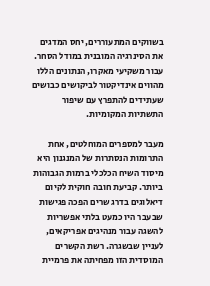בשווקים המתעוררים, יחס המדגים את הסינרגיה המובנית במודל הסחר. עבור משקיעי מאקרו, הנתונים הללו מהווים אינדיקטור לביקושים כבושים שעתידים להתפרץ עם שיפור התשתיות המקומיות.

מעבר למספרים המוחלטים, אחת התרומות הנסתרות של המנגנון היא מיסוד השיח הכלכלי ברמות הגבוהות ביותר. קביעת חובה חוקית לקיום דיאלוגים בדרג שרים הפכה פגישות שבעבר היו כמעט בלתי אפשריות להשגה עבור מנהיגים אפריקאים, לעניין שבשגרה. רשת הקשרים המוסדית הזו מפחיתה את פרמיית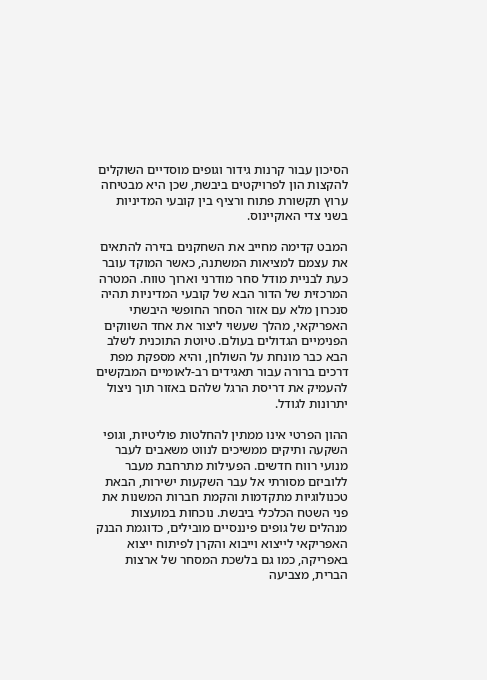הסיכון עבור קרנות גידור וגופים מוסדיים השוקלים להקצות הון לפרויקטים ביבשת, שכן היא מבטיחה ערוץ תקשורת פתוח ורציף בין קובעי המדיניות בשני צדי האוקיינוס.

המבט קדימה מחייב את השחקנים בזירה להתאים את עצמם למציאות המשתנה, כאשר המוקד עובר כעת לבניית מודל סחר מודרני וארוך טווח. המטרה המרכזית של הדור הבא של קובעי המדיניות תהיה סנכרון מלא עם אזור הסחר החופשי היבשתי האפריקאי, מהלך שעשוי ליצור את אחד השווקים הפנימיים הגדולים בעולם. טיוטת התוכנית לשלב הבא כבר מונחת על השולחן, והיא מספקת מפת דרכים ברורה עבור תאגידים רב-לאומיים המבקשים להעמיק את דריסת הרגל שלהם באזור תוך ניצול יתרונות לגודל.

ההון הפרטי אינו ממתין להחלטות פוליטיות, וגופי השקעה ותיקים ממשיכים לנווט משאבים לעבר מנועי רווח חדשים. הפעילות מתרחבת מעבר ללוביזם מסורתי אל עבר השקעות ישירות, הבאת טכנולוגיות מתקדמות והקמת חברות המשנות את פני השטח הכלכלי ביבשת. נוכחות במועצות מנהלים של גופים פיננסיים מובילים, כדוגמת הבנק האפריקאי לייצוא וייבוא והקרן לפיתוח ייצוא באפריקה, כמו גם בלשכת המסחר של ארצות הברית, מצביעה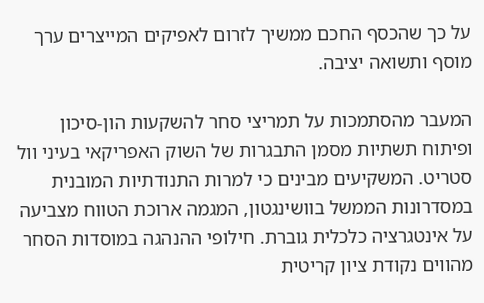על כך שהכסף החכם ממשיך לזרום לאפיקים המייצרים ערך מוסף ותשואה יציבה.

המעבר מהסתמכות על תמריצי סחר להשקעות הון-סיכון ופיתוח תשתיות מסמן התבגרות של השוק האפריקאי בעיני וול סטריט. המשקיעים מבינים כי למרות התנודתיות המובנית במסדרונות הממשל בוושינגטון, המגמה ארוכת הטווח מצביעה על אינטגרציה כלכלית גוברת. חילופי ההנהגה במוסדות הסחר מהווים נקודת ציון קריטית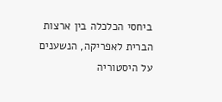ביחסי הכלכלה בין ארצות הברית לאפריקה, הנשענים על היסטוריה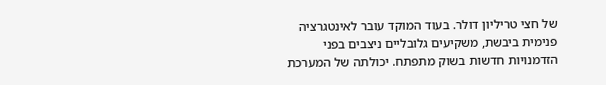של חצי טריליון דולר. בעוד המוקד עובר לאינטגרציה פנימית ביבשת, משקיעים גלובליים ניצבים בפני הזדמנויות חדשות בשוק מתפתח. יכולתה של המערכת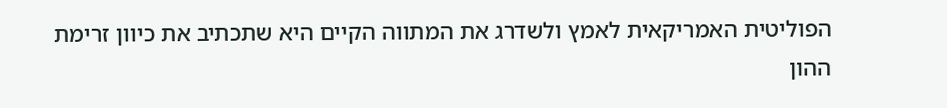הפוליטית האמריקאית לאמץ ולשדרג את המתווה הקיים היא שתכתיב את כיוון זרימת ההון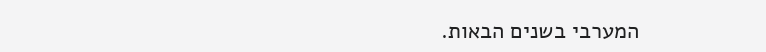המערבי בשנים הבאות.